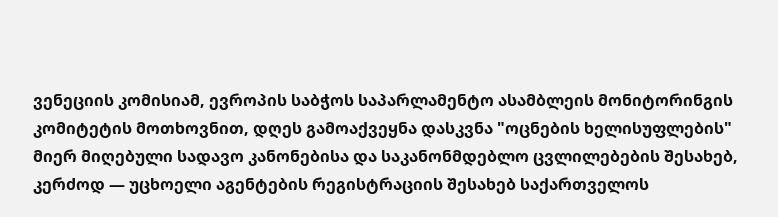ვენეციის კომისიამ, ევროპის საბჭოს საპარლამენტო ასამბლეის მონიტორინგის კომიტეტის მოთხოვნით, დღეს გამოაქვეყნა დასკვნა "ოცნების ხელისუფლების" მიერ მიღებული სადავო კანონებისა და საკანონმდებლო ცვლილებების შესახებ, კერძოდ — უცხოელი აგენტების რეგისტრაციის შესახებ საქართველოს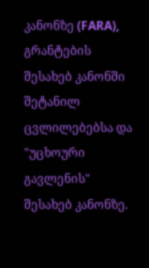კანონზე (FARA), გრანტების შესახებ კანონში შეტანილ ცვლილებებსა და "უცხოური გავლენის" შესახებ კანონზე.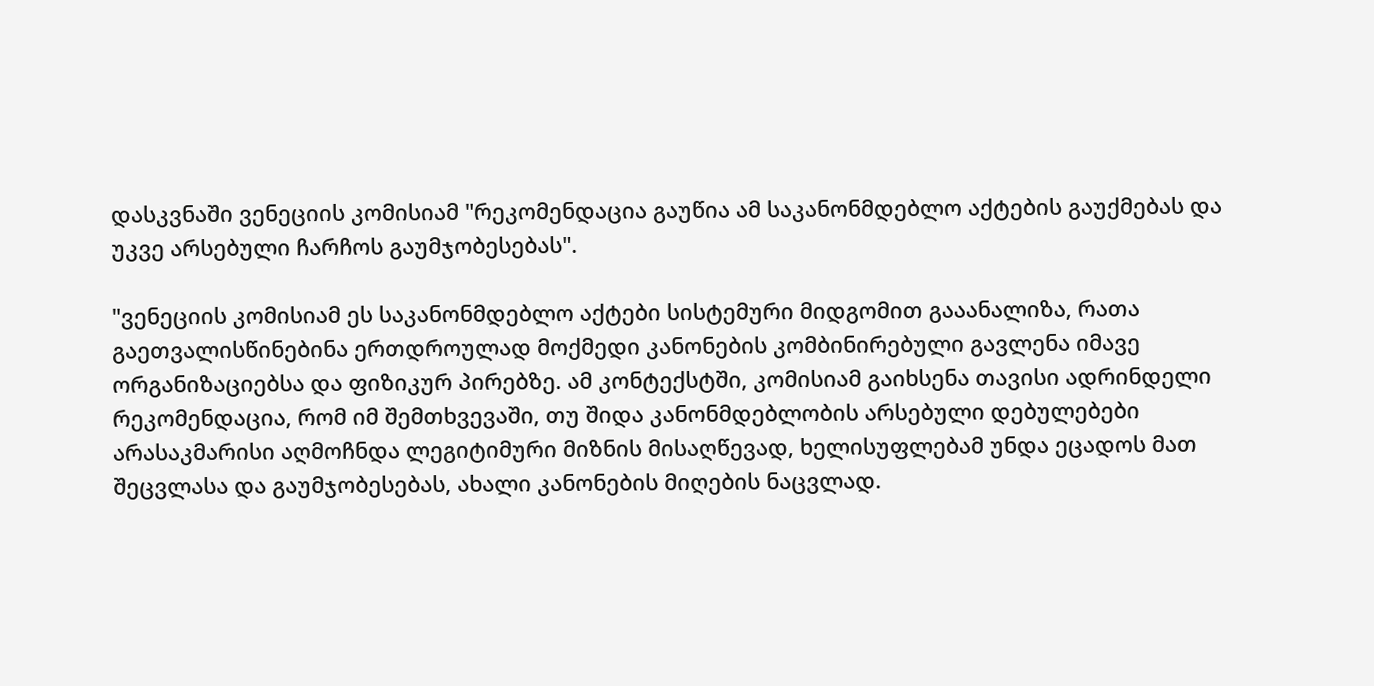დასკვნაში ვენეციის კომისიამ "რეკომენდაცია გაუწია ამ საკანონმდებლო აქტების გაუქმებას და უკვე არსებული ჩარჩოს გაუმჯობესებას".

"ვენეციის კომისიამ ეს საკანონმდებლო აქტები სისტემური მიდგომით გააანალიზა, რათა გაეთვალისწინებინა ერთდროულად მოქმედი კანონების კომბინირებული გავლენა იმავე ორგანიზაციებსა და ფიზიკურ პირებზე. ამ კონტექსტში, კომისიამ გაიხსენა თავისი ადრინდელი რეკომენდაცია, რომ იმ შემთხვევაში, თუ შიდა კანონმდებლობის არსებული დებულებები არასაკმარისი აღმოჩნდა ლეგიტიმური მიზნის მისაღწევად, ხელისუფლებამ უნდა ეცადოს მათ შეცვლასა და გაუმჯობესებას, ახალი კანონების მიღების ნაცვლად.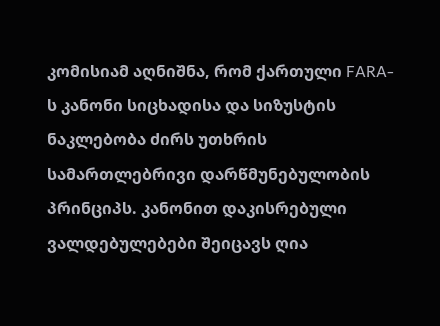კომისიამ აღნიშნა, რომ ქართული FARA-ს კანონი სიცხადისა და სიზუსტის ნაკლებობა ძირს უთხრის სამართლებრივი დარწმუნებულობის პრინციპს. კანონით დაკისრებული ვალდებულებები შეიცავს ღია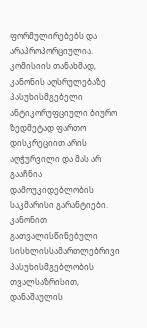ფორმულირებებს და არაპროპორციულია. კომისიის თანახმად, კანონის აღსრულებაზე პასუხისმგებელი ანტიკორუფციული ბიურო ზედმეტად ფართო დისკრეციით არის აღჭურვილი და მას არ გააჩნია დამოუკიდებლობის საკმარისი გარანტიები. კანონით გათვალისწინებული სისხლისსამართლებრივი პასუხისმგებლობის თვალსაზრისით, დანაშაულის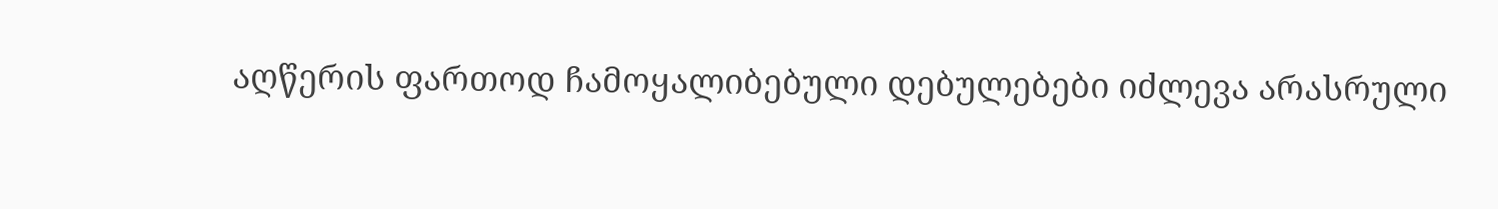აღწერის ფართოდ ჩამოყალიბებული დებულებები იძლევა არასრული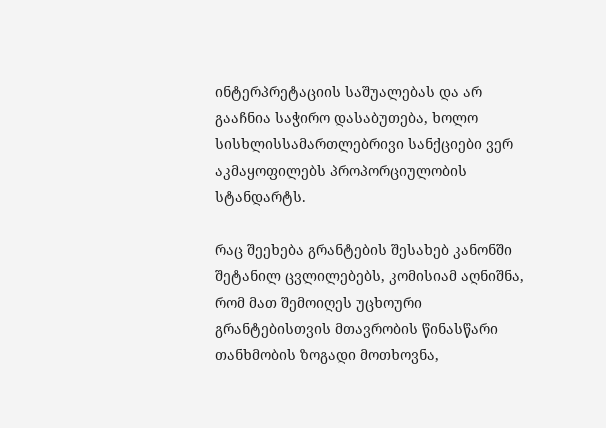ინტერპრეტაციის საშუალებას და არ გააჩნია საჭირო დასაბუთება, ხოლო სისხლისსამართლებრივი სანქციები ვერ აკმაყოფილებს პროპორციულობის სტანდარტს.

რაც შეეხება გრანტების შესახებ კანონში შეტანილ ცვლილებებს, კომისიამ აღნიშნა, რომ მათ შემოიღეს უცხოური გრანტებისთვის მთავრობის წინასწარი თანხმობის ზოგადი მოთხოვნა,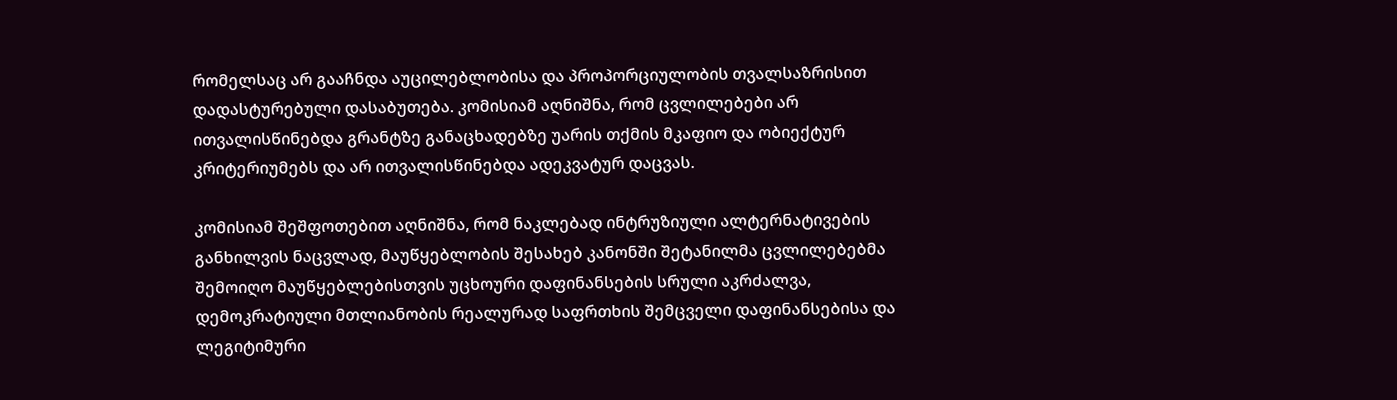რომელსაც არ გააჩნდა აუცილებლობისა და პროპორციულობის თვალსაზრისით დადასტურებული დასაბუთება. კომისიამ აღნიშნა, რომ ცვლილებები არ ითვალისწინებდა გრანტზე განაცხადებზე უარის თქმის მკაფიო და ობიექტურ კრიტერიუმებს და არ ითვალისწინებდა ადეკვატურ დაცვას.

კომისიამ შეშფოთებით აღნიშნა, რომ ნაკლებად ინტრუზიული ალტერნატივების განხილვის ნაცვლად, მაუწყებლობის შესახებ კანონში შეტანილმა ცვლილებებმა შემოიღო მაუწყებლებისთვის უცხოური დაფინანსების სრული აკრძალვა, დემოკრატიული მთლიანობის რეალურად საფრთხის შემცველი დაფინანსებისა და ლეგიტიმური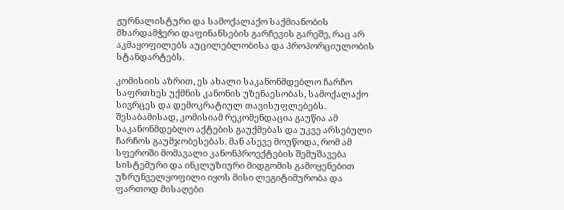ჟურნალისტური და სამოქალაქო საქმიანობის მხარდამჭერი დაფინანსების გარჩევის გარეშე, რაც არ აკმაყოფილებს აუცილებლობისა და პროპორციულობის სტანდარტებს.

კომისიის აზრით, ეს ახალი საკანონმდებლო ჩარჩო საფრთხეს უქმნის კანონის უზენაესობას, სამოქალაქო სივრცეს და დემოკრატიულ თავისუფლებებს. შესაბამისად, კომისიამ რეკომენდაცია გაუწია ამ საკანონმდებლო აქტების გაუქმებას და უკვე არსებული ჩარჩოს გაუმჯობესებას. მან ასევე მოუწოდა, რომ ამ სფეროში მომავალი კანონპროექტების შემუშავება სისტემური და ინკლუზიური მიდგომის გამოყენებით უზრუნველყოფილი იყოს მისი ლეგიტიმურობა და ფართოდ მისაღები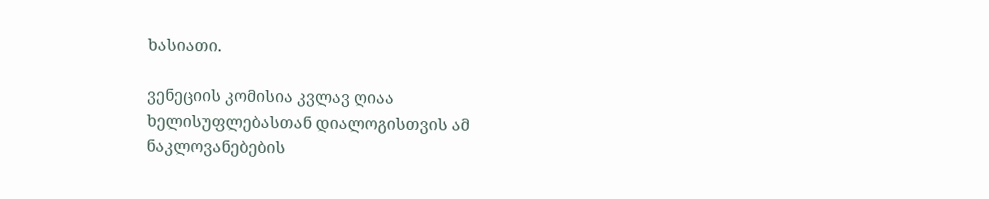ხასიათი.

ვენეციის კომისია კვლავ ღიაა ხელისუფლებასთან დიალოგისთვის ამ ნაკლოვანებების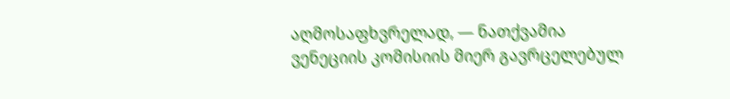აღმოსაფხვრელად, — ნათქვამია ვენეციის კომისიის მიერ გავრცელებულ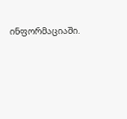ინფორმაციაში.